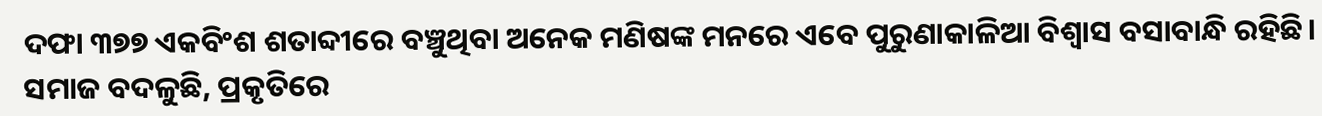ଦଫା ୩୭୭ ଏକବିଂଶ ଶତାବ୍ଦୀରେ ବଞ୍ଚୁଥିବା ଅନେକ ମଣିଷଙ୍କ ମନରେ ଏବେ ପୁରୁଣାକାଳିଆ ବିଶ୍ୱାସ ବସାବାନ୍ଧି ରହିଛି। ସମାଜ ବଦଳୁଛି, ପ୍ରକୃତିରେ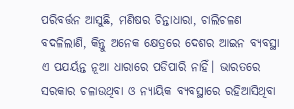ପରିବର୍ତ୍ତନ ଆସୁଛି, ମଣିଷର ଚିନ୍ତାଧାରା, ଚାଲିଚଳଣ ବଦଳିଲାଣି, କିନ୍ତୁ ଅନେକ କ୍ଷେତ୍ରରେ ଦେଶର ଆଇନ ବ୍ୟବସ୍ଥା ଏ ପଯର୍ୟନ୍ତ ନୂଆ ଧାରାରେ ପଡିପାରି ନାହିଁ। ଭାରତରେ ସରକାର ଚଳାଉଥିବା ଓ ନ୍ୟାୟିକ ବ୍ୟବସ୍ଥାରେ ରହିଆସିଥିବା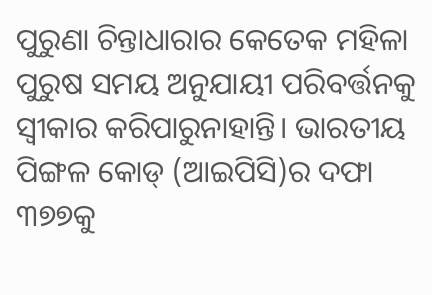ପୁରୁଣା ଚିନ୍ତାଧାରାର କେତେକ ମହିଳା ପୁରୁଷ ସମୟ ଅନୁଯାୟୀ ପରିବର୍ତ୍ତନକୁ ସ୍ବୀକାର କରିପାରୁନାହାନ୍ତି। ଭାରତୀୟ ପିଙ୍ଗଳ କୋଡ୍ (ଆଇପିସି)ର ଦଫା ୩୭୭କୁ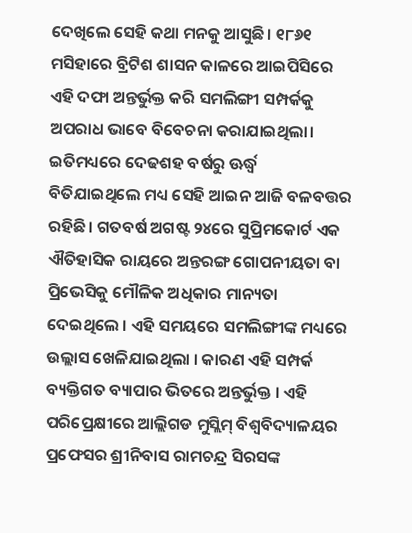ଦେଖିଲେ ସେହି କଥା ମନକୁ ଆସୁଛି। ୧୮୬୧ ମସିହାରେ ବ୍ରିଟିଶ ଶାସନ କାଳରେ ଆଇପିସିରେ ଏହି ଦଫା ଅନ୍ତର୍ଭୁକ୍ତ କରି ସମଲିଙ୍ଗୀ ସମ୍ପର୍କକୁ ଅପରାଧ ଭାବେ ବିବେଚନା କରାଯାଇଥିଲା। ଇତିମଧ୍ୟରେ ଦେଢଶହ ବର୍ଷରୁ ଊର୍ଦ୍ଧ୍ୱ ବିତିଯାଇଥିଲେ ମଧ୍ୟ ସେହି ଆଇନ ଆଜି ବଳବତ୍ତର ରହିଛି। ଗତବର୍ଷ ଅଗଷ୍ଟ ୨୪ରେ ସୁପ୍ରିମକୋର୍ଟ ଏକ ଐତିହାସିକ ରାୟରେ ଅନ୍ତରଙ୍ଗ ଗୋପନୀୟତା ବା ପ୍ରିଭେସିକୁ ମୌଳିକ ଅଧିକାର ମାନ୍ୟତା ଦେଇଥିଲେ । ଏହି ସମୟରେ ସମଲିଙ୍ଗୀଙ୍କ ମଧ୍ୟରେ ଉଲ୍ଲାସ ଖେଳିଯାଇଥିଲା । କାରଣ ଏହି ସମ୍ପର୍କ ବ୍ୟକ୍ତିଗତ ବ୍ୟାପାର ଭିତରେ ଅନ୍ତର୍ଭୁକ୍ତ । ଏହି ପରିପ୍ରେକ୍ଷୀରେ ଆଲ୍ଲିଗଡ ମୁସ୍ଲିମ୍ ବିଶ୍ୱବିଦ୍ୟାଳୟର ପ୍ରଫେସର ଶ୍ରୀନିବାସ ରାମଚନ୍ଦ୍ର ସିରସଙ୍କ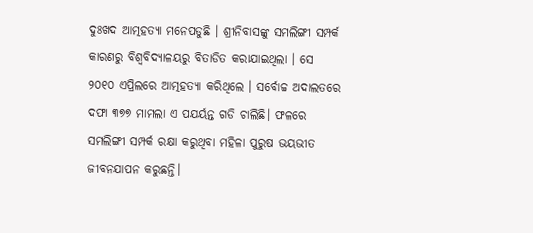ଦୁଃଖଦ ଆତ୍ମହତ୍ୟା ମନେପଡୁଛି । ଶ୍ରୀନିବାସଙ୍କୁ ସମଲିଙ୍ଗୀ ସମ୍ପର୍କ କାରଣରୁ ବିଶ୍ୱବିଦ୍ୟାଳୟରୁ ବିତାଡିତ କରାଯାଇଥିଲା । ସେ ୨୦୧୦ ଏପ୍ରିଲରେ ଆତ୍ମହତ୍ୟା କରିଥିଲେ । ସର୍ବୋଚ୍ଚ ଅଦାଲତରେ ଦଫା ୩୭୭ ମାମଲା ଏ ପଯର୍ୟନ୍ତ ଗଡି ଚାଲିଛି। ଫଳରେ ସମଲିଙ୍ଗୀ ସମ୍ପର୍କ ରକ୍ଷା କରୁଥିବା ମହିଳା ପୁରୁଷ ଭୟଭୀତ ଜୀବନଯାପନ କରୁଛନ୍ତି।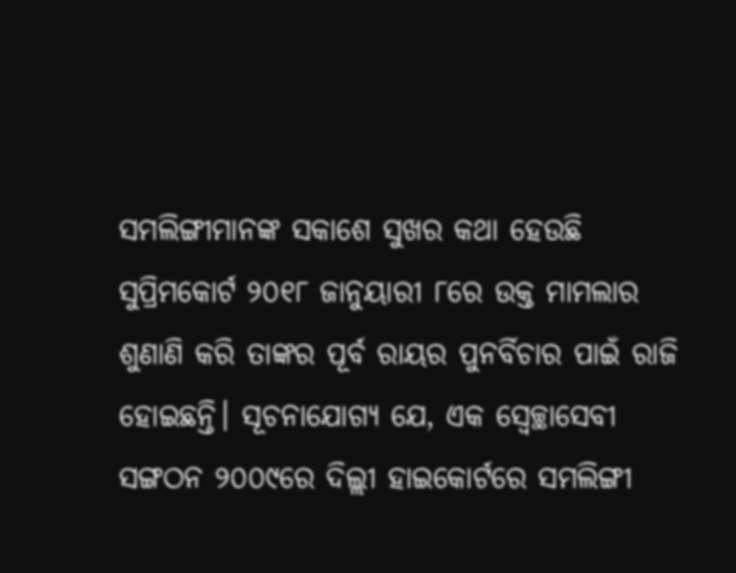ସମଲିଙ୍ଗୀମାନଙ୍କ ସକାଶେ ସୁଖର କଥା ହେଉଛି ସୁପ୍ରିମକୋର୍ଟ ୨୦୧୮ ଜାନୁୟାରୀ ୮ରେ ଉକ୍ତ ମାମଲାର ଶୁଣାଣି କରି ତାଙ୍କର ପୂର୍ବ ରାୟର ପୁନର୍ବିଚାର ପାଇଁ ରାଜି ହୋଇଛନ୍ତି। ସୂଚନାଯୋଗ୍ୟ ଯେ, ଏକ ସ୍ବେଚ୍ଛାସେବୀ ସଙ୍ଗଠନ ୨୦୦୯ରେ ଦିଲ୍ଲୀ ହାଇକୋର୍ଟରେ ସମଲିଙ୍ଗୀ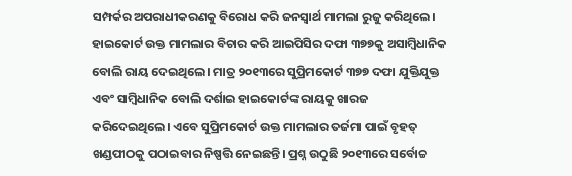ସମ୍ପର୍କର ଅପରାଧୀକରଣକୁ ବିରୋଧ କରି ଜନସ୍ବାର୍ଥ ମାମଲା ରୁଜୁ କରିଥିଲେ। ହାଇକୋର୍ଟ ଉକ୍ତ ମାମଲାର ବିଚାର କରି ଆଇପିସିର ଦଫା ୩୭୭କୁ ଅସାମ୍ବିଧାନିକ ବୋଲି ରାୟ ଦେଇଥିଲେ। ମାତ୍ର ୨୦୧୩ରେ ସୁପ୍ରିମକୋର୍ଟ ୩୭୭ ଦଫା ଯୁକ୍ତିଯୁକ୍ତ ଏବଂ ସାମ୍ବିଧାନିକ ବୋଲି ଦର୍ଶାଇ ହାଇକୋର୍ଟଙ୍କ ରାୟକୁ ଖାରଜ କରିଦେଇଥିଲେ। ଏବେ ସୁପ୍ରିମକୋର୍ଟ ଉକ୍ତ ମାମଲାର ତର୍ଜମା ପାଇଁ ବୃହତ୍ ଖଣ୍ଡପୀଠକୁ ପଠାଇବାର ନିଷ୍ପତ୍ତି ନେଇଛନ୍ତି। ପ୍ରଶ୍ନ ଉଠୁଛି ୨୦୧୩ରେ ସର୍ବୋଚ୍ଚ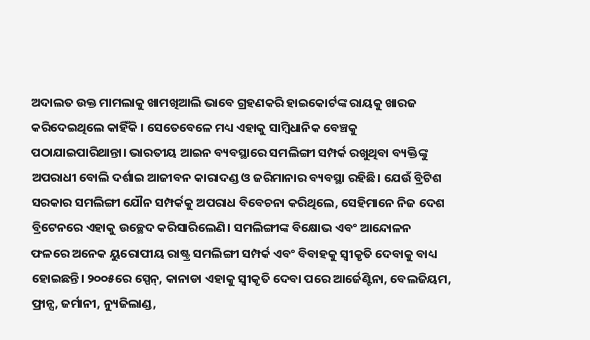ଅଦାଲତ ଉକ୍ତ ମାମଲାକୁ ଖାମଖିଆଲି ଭାବେ ଗ୍ରହଣକରି ହାଇକୋର୍ଟଙ୍କ ରାୟକୁ ଖାରଜ କରିଦେଇଥିଲେ କାହିଁକି । ସେତେବେଳେ ମଧ୍ୟ ଏହାକୁ ସାମ୍ବିଧାନିକ ବେଞ୍ଚକୁ ପଠାଯାଇପାରିଥାନ୍ତା। ଭାରତୀୟ ଆଇନ ବ୍ୟବସ୍ଥାରେ ସମଲିଙ୍ଗୀ ସମ୍ପର୍କ ରଖୁଥିବା ବ୍ୟକ୍ତିଙ୍କୁ ଅପରାଧୀ ବୋଲି ଦର୍ଶାଇ ଆଜୀବନ କାରାଦଣ୍ଡ ଓ ଜରିମାନାର ବ୍ୟବସ୍ଥା ରହିଛି। ଯେଉଁ ବ୍ରିଟିଶ ସରକାର ସମଲିଙ୍ଗୀ ଯୌନ ସମ୍ପର୍କକୁ ଅପରାଧ ବିବେଚନା କରିଥିଲେ, ସେହିମାନେ ନିଜ ଦେଶ ବ୍ରିଟେନରେ ଏହାକୁ ଉଚ୍ଛେଦ କରିସାରିଲେଣି। ସମଲିଙ୍ଗୀଙ୍କ ବିକ୍ଷୋଭ ଏବଂ ଆନ୍ଦୋଳନ ଫଳରେ ଅନେକ ୟୁରୋପୀୟ ରାଷ୍ଟ୍ର ସମଲିଙ୍ଗୀ ସମ୍ପର୍କ ଏବଂ ବିବାହକୁ ସ୍ବୀକୃତି ଦେବାକୁ ବାଧ୍ୟ ହୋଇଛନ୍ତି। ୨୦୦୫ରେ ସ୍ପେନ୍, କାନାଡା ଏହାକୁ ସ୍ବୀକୃତି ଦେବା ପରେ ଆର୍ଜେଣ୍ଟିନା, ବେଲଜିୟମ, ଫ୍ରାନ୍ସ, ଜର୍ମାନୀ, ନ୍ୟୁଜିଲାଣ୍ଡ,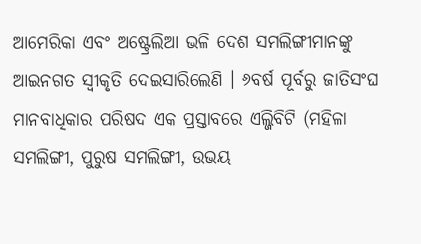ଆମେରିକା ଏବଂ ଅଷ୍ଟ୍ରେଲିଆ ଭଳି ଦେଶ ସମଲିଙ୍ଗୀମାନଙ୍କୁ ଆଇନଗତ ସ୍ବୀକୃତି ଦେଇସାରିଲେଣି । ୬ବର୍ଷ ପୂର୍ବରୁ ଜାତିସଂଘ ମାନବାଧିକାର ପରିଷଦ ଏକ ପ୍ରସ୍ତାବରେ ଏଲ୍ଜିବିଟି (ମହିଳା ସମଲିଙ୍ଗୀ, ପୁରୁଷ ସମଲିଙ୍ଗୀ, ଉଭୟ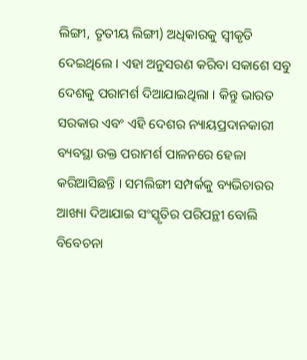ଲିଙ୍ଗୀ, ତୃତୀୟ ଲିଙ୍ଗୀ) ଅଧିକାରକୁ ସ୍ବୀକୃତି ଦେଇଥିଲେ । ଏହା ଅନୁସରଣ କରିବା ସକାଶେ ସବୁ ଦେଶକୁ ପରାମର୍ଶ ଦିଆଯାଇଥିଲା । କିନ୍ତୁ ଭାରତ ସରକାର ଏବଂ ଏହି ଦେଶର ନ୍ୟାୟପ୍ରଦାନକାରୀ ବ୍ୟବସ୍ଥା ଉକ୍ତ ପରାମର୍ଶ ପାଳନରେ ହେଳା କରିଆସିଛନ୍ତି । ସମଲିଙ୍ଗୀ ସମ୍ପର୍କକୁ ବ୍ୟଭିଚାରର ଆଖ୍ୟା ଦିଆଯାଇ ସଂସ୍କୃତିର ପରିପନ୍ଥୀ ବୋଲି ବିବେଚନା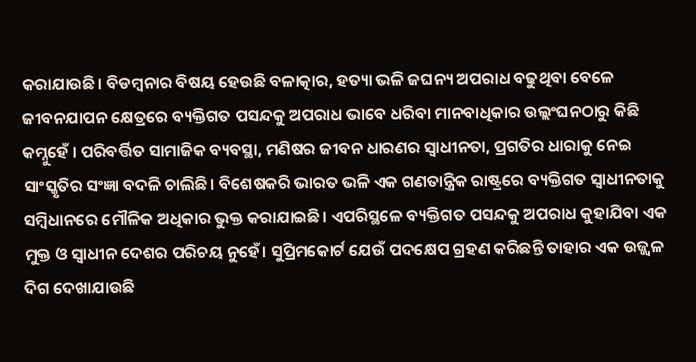କରାଯାଉଛି। ବିଡମ୍ବନାର ବିଷୟ ହେଉଛି ବଳାତ୍କାର, ହତ୍ୟା ଭଳି ଜଘନ୍ୟ ଅପରାଧ ବଢୁଥିବା ବେଳେ ଜୀବନଯାପନ କ୍ଷେତ୍ରରେ ବ୍ୟକ୍ତିଗତ ପସନ୍ଦକୁ ଅପରାଧ ଭାବେ ଧରିବା ମାନବାଧିକାର ଉଲ୍ଲଂଘନଠାରୁ କିଛି କମ୍ନୁହେଁ । ପରିବର୍ତ୍ତିତ ସାମାଜିକ ବ୍ୟବସ୍ଥା, ମଣିଷର ଜୀବନ ଧାରଣର ସ୍ବାଧୀନତା, ପ୍ରଗତିର ଧାରାକୁ ନେଇ ସାଂସ୍କୃତିର ସଂଜ୍ଞା ବଦଳି ଚାଲିଛି। ବିଶେଷକରି ଭାରତ ଭଳି ଏକ ଗଣତାନ୍ତ୍ରିକ ରାଷ୍ଟ୍ରରେ ବ୍ୟକ୍ତିଗତ ସ୍ବାଧୀନତାକୁ ସମ୍ବିଧାନରେ ମୌଳିକ ଅଧିକାର ଭୁକ୍ତ କରାଯାଇଛି। ଏପରିସ୍ଥଳେ ବ୍ୟକ୍ତିଗତ ପସନ୍ଦକୁ ଅପରାଧ କୁହାଯିବା ଏକ ମୁକ୍ତ ଓ ସ୍ବାଧୀନ ଦେଶର ପରିଚୟ ନୁହେଁ। ସୁପ୍ରିମକୋର୍ଟ ଯେଉଁ ପଦକ୍ଷେପ ଗ୍ରହଣ କରିଛନ୍ତି ତାହାର ଏକ ଉଜ୍ଜ୍ୱଳ ଦିଗ ଦେଖାଯାଉଛି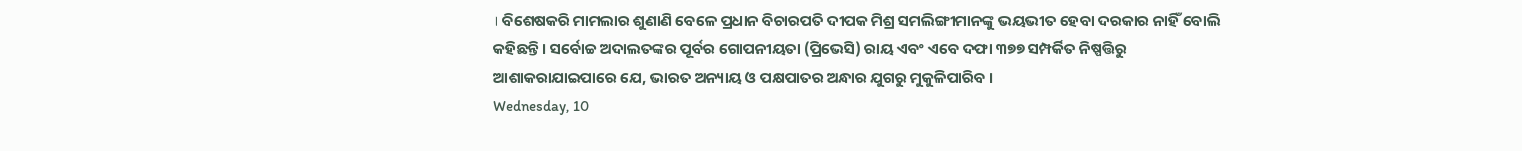। ବିଶେଷକରି ମାମଲାର ଶୁଣାଣି ବେଳେ ପ୍ରଧାନ ବିଚାରପତି ଦୀପକ ମିଶ୍ର ସମଲିଙ୍ଗୀମାନଙ୍କୁ ଭୟଭୀତ ହେବା ଦରକାର ନାହିଁ ବୋଲି କହିଛନ୍ତି। ସର୍ବୋଚ୍ଚ ଅଦାଲତଙ୍କର ପୂର୍ବର ଗୋପନୀୟତା (ପ୍ରିଭେସି) ରାୟ ଏବଂ ଏବେ ଦଫା ୩୭୭ ସମ୍ପର୍କିତ ନିଷ୍ପତ୍ତିରୁ ଆଶାକରାଯାଇପାରେ ଯେ, ଭାରତ ଅନ୍ୟାୟ ଓ ପକ୍ଷପାତର ଅନ୍ଧାର ଯୁଗରୁ ମୁକୁଳିପାରିବ ।
Wednesday, 10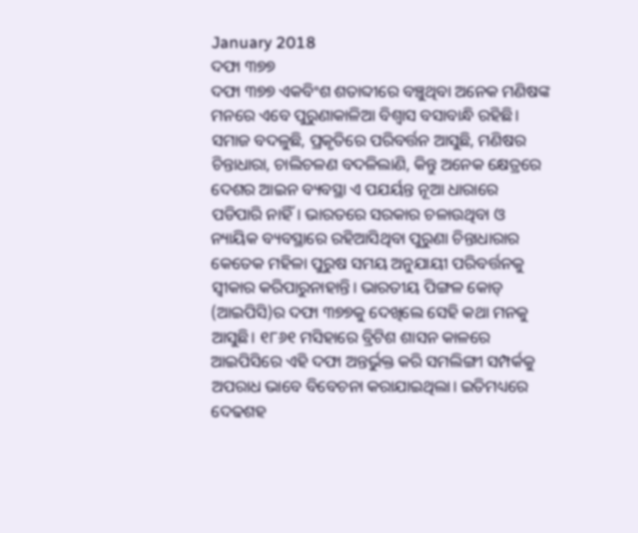January 2018
ଦଫା ୩୭୭
ଦଫା ୩୭୭ ଏକବିଂଶ ଶତାବ୍ଦୀରେ ବଞ୍ଚୁଥିବା ଅନେକ ମଣିଷଙ୍କ ମନରେ ଏବେ ପୁରୁଣାକାଳିଆ ବିଶ୍ୱାସ ବସାବାନ୍ଧି ରହିଛି। ସମାଜ ବଦଳୁଛି, ପ୍ରକୃତିରେ ପରିବର୍ତ୍ତନ ଆସୁଛି, ମଣିଷର ଚିନ୍ତାଧାରା, ଚାଲିଚଳଣ ବଦଳିଲାଣି, କିନ୍ତୁ ଅନେକ କ୍ଷେତ୍ରରେ ଦେଶର ଆଇନ ବ୍ୟବସ୍ଥା ଏ ପଯର୍ୟନ୍ତ ନୂଆ ଧାରାରେ ପଡିପାରି ନାହିଁ। ଭାରତରେ ସରକାର ଚଳାଉଥିବା ଓ ନ୍ୟାୟିକ ବ୍ୟବସ୍ଥାରେ ରହିଆସିଥିବା ପୁରୁଣା ଚିନ୍ତାଧାରାର କେତେକ ମହିଳା ପୁରୁଷ ସମୟ ଅନୁଯାୟୀ ପରିବର୍ତ୍ତନକୁ ସ୍ବୀକାର କରିପାରୁନାହାନ୍ତି। ଭାରତୀୟ ପିଙ୍ଗଳ କୋଡ୍ (ଆଇପିସି)ର ଦଫା ୩୭୭କୁ ଦେଖିଲେ ସେହି କଥା ମନକୁ ଆସୁଛି। ୧୮୬୧ ମସିହାରେ ବ୍ରିଟିଶ ଶାସନ କାଳରେ ଆଇପିସିରେ ଏହି ଦଫା ଅନ୍ତର୍ଭୁକ୍ତ କରି ସମଲିଙ୍ଗୀ ସମ୍ପର୍କକୁ ଅପରାଧ ଭାବେ ବିବେଚନା କରାଯାଇଥିଲା। ଇତିମଧ୍ୟରେ ଦେଢଶହ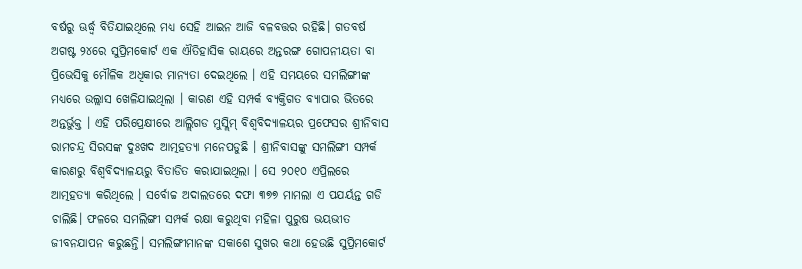ବର୍ଷରୁ ଊର୍ଦ୍ଧ୍ୱ ବିତିଯାଇଥିଲେ ମଧ୍ୟ ସେହି ଆଇନ ଆଜି ବଳବତ୍ତର ରହିଛି। ଗତବର୍ଷ ଅଗଷ୍ଟ ୨୪ରେ ସୁପ୍ରିମକୋର୍ଟ ଏକ ଐତିହାସିକ ରାୟରେ ଅନ୍ତରଙ୍ଗ ଗୋପନୀୟତା ବା ପ୍ରିଭେସିକୁ ମୌଳିକ ଅଧିକାର ମାନ୍ୟତା ଦେଇଥିଲେ । ଏହି ସମୟରେ ସମଲିଙ୍ଗୀଙ୍କ ମଧ୍ୟରେ ଉଲ୍ଲାସ ଖେଳିଯାଇଥିଲା । କାରଣ ଏହି ସମ୍ପର୍କ ବ୍ୟକ୍ତିଗତ ବ୍ୟାପାର ଭିତରେ ଅନ୍ତର୍ଭୁକ୍ତ । ଏହି ପରିପ୍ରେକ୍ଷୀରେ ଆଲ୍ଲିଗଡ ମୁସ୍ଲିମ୍ ବିଶ୍ୱବିଦ୍ୟାଳୟର ପ୍ରଫେସର ଶ୍ରୀନିବାସ ରାମଚନ୍ଦ୍ର ସିରସଙ୍କ ଦୁଃଖଦ ଆତ୍ମହତ୍ୟା ମନେପଡୁଛି । ଶ୍ରୀନିବାସଙ୍କୁ ସମଲିଙ୍ଗୀ ସମ୍ପର୍କ କାରଣରୁ ବିଶ୍ୱବିଦ୍ୟାଳୟରୁ ବିତାଡିତ କରାଯାଇଥିଲା । ସେ ୨୦୧୦ ଏପ୍ରିଲରେ ଆତ୍ମହତ୍ୟା କରିଥିଲେ । ସର୍ବୋଚ୍ଚ ଅଦାଲତରେ ଦଫା ୩୭୭ ମାମଲା ଏ ପଯର୍ୟନ୍ତ ଗଡି ଚାଲିଛି। ଫଳରେ ସମଲିଙ୍ଗୀ ସମ୍ପର୍କ ରକ୍ଷା କରୁଥିବା ମହିଳା ପୁରୁଷ ଭୟଭୀତ ଜୀବନଯାପନ କରୁଛନ୍ତି। ସମଲିଙ୍ଗୀମାନଙ୍କ ସକାଶେ ସୁଖର କଥା ହେଉଛି ସୁପ୍ରିମକୋର୍ଟ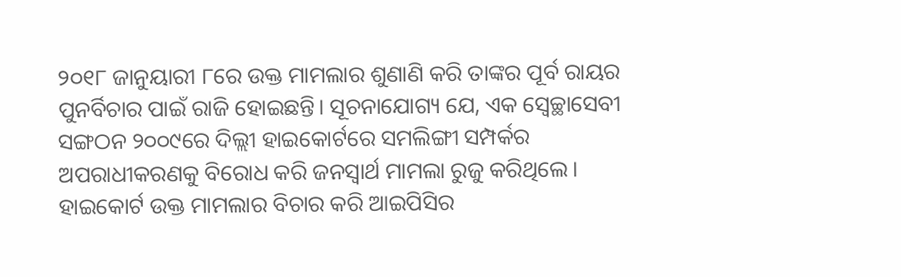୨୦୧୮ ଜାନୁୟାରୀ ୮ରେ ଉକ୍ତ ମାମଲାର ଶୁଣାଣି କରି ତାଙ୍କର ପୂର୍ବ ରାୟର ପୁନର୍ବିଚାର ପାଇଁ ରାଜି ହୋଇଛନ୍ତି। ସୂଚନାଯୋଗ୍ୟ ଯେ, ଏକ ସ୍ବେଚ୍ଛାସେବୀ ସଙ୍ଗଠନ ୨୦୦୯ରେ ଦିଲ୍ଲୀ ହାଇକୋର୍ଟରେ ସମଲିଙ୍ଗୀ ସମ୍ପର୍କର ଅପରାଧୀକରଣକୁ ବିରୋଧ କରି ଜନସ୍ବାର୍ଥ ମାମଲା ରୁଜୁ କରିଥିଲେ। ହାଇକୋର୍ଟ ଉକ୍ତ ମାମଲାର ବିଚାର କରି ଆଇପିସିର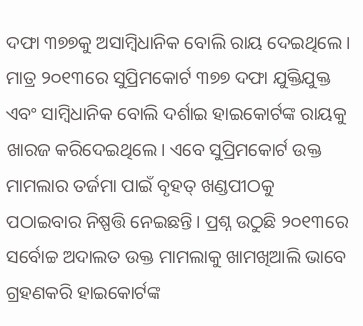ଦଫା ୩୭୭କୁ ଅସାମ୍ବିଧାନିକ ବୋଲି ରାୟ ଦେଇଥିଲେ। ମାତ୍ର ୨୦୧୩ରେ ସୁପ୍ରିମକୋର୍ଟ ୩୭୭ ଦଫା ଯୁକ୍ତିଯୁକ୍ତ ଏବଂ ସାମ୍ବିଧାନିକ ବୋଲି ଦର୍ଶାଇ ହାଇକୋର୍ଟଙ୍କ ରାୟକୁ ଖାରଜ କରିଦେଇଥିଲେ। ଏବେ ସୁପ୍ରିମକୋର୍ଟ ଉକ୍ତ ମାମଲାର ତର୍ଜମା ପାଇଁ ବୃହତ୍ ଖଣ୍ଡପୀଠକୁ ପଠାଇବାର ନିଷ୍ପତ୍ତି ନେଇଛନ୍ତି। ପ୍ରଶ୍ନ ଉଠୁଛି ୨୦୧୩ରେ ସର୍ବୋଚ୍ଚ ଅଦାଲତ ଉକ୍ତ ମାମଲାକୁ ଖାମଖିଆଲି ଭାବେ ଗ୍ରହଣକରି ହାଇକୋର୍ଟଙ୍କ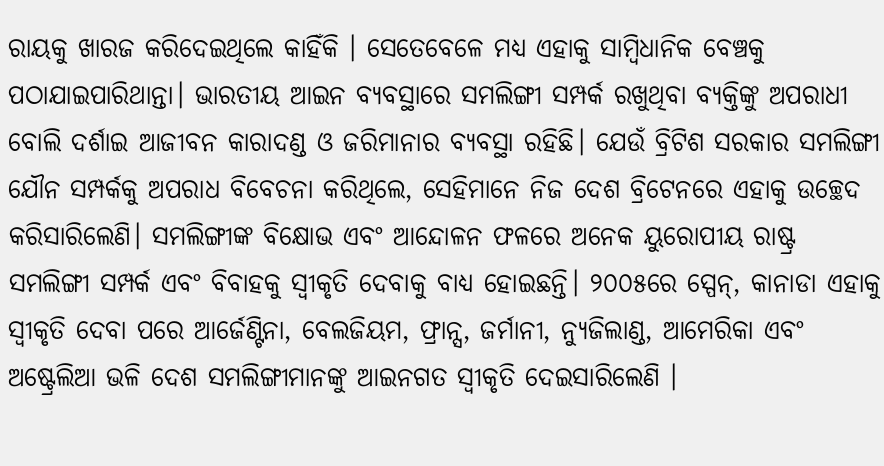ରାୟକୁ ଖାରଜ କରିଦେଇଥିଲେ କାହିଁକି । ସେତେବେଳେ ମଧ୍ୟ ଏହାକୁ ସାମ୍ବିଧାନିକ ବେଞ୍ଚକୁ ପଠାଯାଇପାରିଥାନ୍ତା। ଭାରତୀୟ ଆଇନ ବ୍ୟବସ୍ଥାରେ ସମଲିଙ୍ଗୀ ସମ୍ପର୍କ ରଖୁଥିବା ବ୍ୟକ୍ତିଙ୍କୁ ଅପରାଧୀ ବୋଲି ଦର୍ଶାଇ ଆଜୀବନ କାରାଦଣ୍ଡ ଓ ଜରିମାନାର ବ୍ୟବସ୍ଥା ରହିଛି। ଯେଉଁ ବ୍ରିଟିଶ ସରକାର ସମଲିଙ୍ଗୀ ଯୌନ ସମ୍ପର୍କକୁ ଅପରାଧ ବିବେଚନା କରିଥିଲେ, ସେହିମାନେ ନିଜ ଦେଶ ବ୍ରିଟେନରେ ଏହାକୁ ଉଚ୍ଛେଦ କରିସାରିଲେଣି। ସମଲିଙ୍ଗୀଙ୍କ ବିକ୍ଷୋଭ ଏବଂ ଆନ୍ଦୋଳନ ଫଳରେ ଅନେକ ୟୁରୋପୀୟ ରାଷ୍ଟ୍ର ସମଲିଙ୍ଗୀ ସମ୍ପର୍କ ଏବଂ ବିବାହକୁ ସ୍ବୀକୃତି ଦେବାକୁ ବାଧ୍ୟ ହୋଇଛନ୍ତି। ୨୦୦୫ରେ ସ୍ପେନ୍, କାନାଡା ଏହାକୁ ସ୍ବୀକୃତି ଦେବା ପରେ ଆର୍ଜେଣ୍ଟିନା, ବେଲଜିୟମ, ଫ୍ରାନ୍ସ, ଜର୍ମାନୀ, ନ୍ୟୁଜିଲାଣ୍ଡ, ଆମେରିକା ଏବଂ ଅଷ୍ଟ୍ରେଲିଆ ଭଳି ଦେଶ ସମଲିଙ୍ଗୀମାନଙ୍କୁ ଆଇନଗତ ସ୍ବୀକୃତି ଦେଇସାରିଲେଣି ।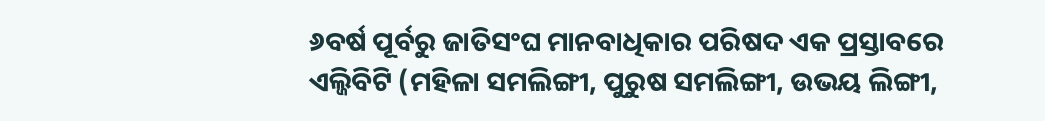୬ବର୍ଷ ପୂର୍ବରୁ ଜାତିସଂଘ ମାନବାଧିକାର ପରିଷଦ ଏକ ପ୍ରସ୍ତାବରେ ଏଲ୍ଜିବିଟି (ମହିଳା ସମଲିଙ୍ଗୀ, ପୁରୁଷ ସମଲିଙ୍ଗୀ, ଉଭୟ ଲିଙ୍ଗୀ,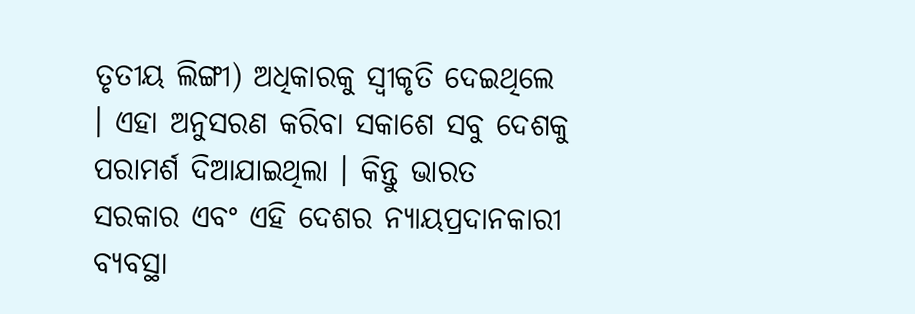ତୃତୀୟ ଲିଙ୍ଗୀ) ଅଧିକାରକୁ ସ୍ବୀକୃତି ଦେଇଥିଲେ । ଏହା ଅନୁସରଣ କରିବା ସକାଶେ ସବୁ ଦେଶକୁ ପରାମର୍ଶ ଦିଆଯାଇଥିଲା । କିନ୍ତୁ ଭାରତ ସରକାର ଏବଂ ଏହି ଦେଶର ନ୍ୟାୟପ୍ରଦାନକାରୀ ବ୍ୟବସ୍ଥା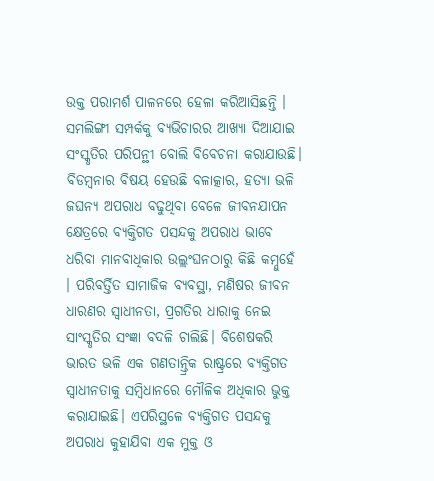ଉକ୍ତ ପରାମର୍ଶ ପାଳନରେ ହେଳା କରିଆସିଛନ୍ତି । ସମଲିଙ୍ଗୀ ସମ୍ପର୍କକୁ ବ୍ୟଭିଚାରର ଆଖ୍ୟା ଦିଆଯାଇ ସଂସ୍କୃତିର ପରିପନ୍ଥୀ ବୋଲି ବିବେଚନା କରାଯାଉଛି। ବିଡମ୍ବନାର ବିଷୟ ହେଉଛି ବଳାତ୍କାର, ହତ୍ୟା ଭଳି ଜଘନ୍ୟ ଅପରାଧ ବଢୁଥିବା ବେଳେ ଜୀବନଯାପନ କ୍ଷେତ୍ରରେ ବ୍ୟକ୍ତିଗତ ପସନ୍ଦକୁ ଅପରାଧ ଭାବେ ଧରିବା ମାନବାଧିକାର ଉଲ୍ଲଂଘନଠାରୁ କିଛି କମ୍ନୁହେଁ । ପରିବର୍ତ୍ତିତ ସାମାଜିକ ବ୍ୟବସ୍ଥା, ମଣିଷର ଜୀବନ ଧାରଣର ସ୍ବାଧୀନତା, ପ୍ରଗତିର ଧାରାକୁ ନେଇ ସାଂସ୍କୃତିର ସଂଜ୍ଞା ବଦଳି ଚାଲିଛି। ବିଶେଷକରି ଭାରତ ଭଳି ଏକ ଗଣତାନ୍ତ୍ରିକ ରାଷ୍ଟ୍ରରେ ବ୍ୟକ୍ତିଗତ ସ୍ବାଧୀନତାକୁ ସମ୍ବିଧାନରେ ମୌଳିକ ଅଧିକାର ଭୁକ୍ତ କରାଯାଇଛି। ଏପରିସ୍ଥଳେ ବ୍ୟକ୍ତିଗତ ପସନ୍ଦକୁ ଅପରାଧ କୁହାଯିବା ଏକ ମୁକ୍ତ ଓ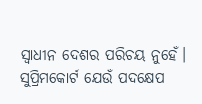ସ୍ବାଧୀନ ଦେଶର ପରିଚୟ ନୁହେଁ। ସୁପ୍ରିମକୋର୍ଟ ଯେଉଁ ପଦକ୍ଷେପ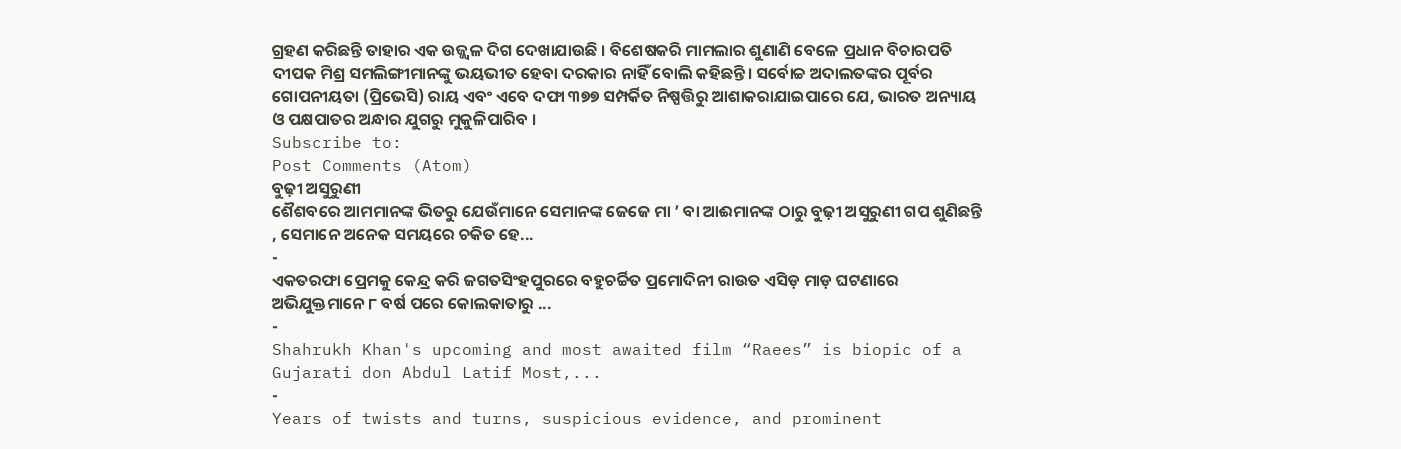ଗ୍ରହଣ କରିଛନ୍ତି ତାହାର ଏକ ଉଜ୍ଜ୍ୱଳ ଦିଗ ଦେଖାଯାଉଛି । ବିଶେଷକରି ମାମଲାର ଶୁଣାଣି ବେଳେ ପ୍ରଧାନ ବିଚାରପତି ଦୀପକ ମିଶ୍ର ସମଲିଙ୍ଗୀମାନଙ୍କୁ ଭୟଭୀତ ହେବା ଦରକାର ନାହିଁ ବୋଲି କହିଛନ୍ତି। ସର୍ବୋଚ୍ଚ ଅଦାଲତଙ୍କର ପୂର୍ବର ଗୋପନୀୟତା (ପ୍ରିଭେସି) ରାୟ ଏବଂ ଏବେ ଦଫା ୩୭୭ ସମ୍ପର୍କିତ ନିଷ୍ପତ୍ତିରୁ ଆଶାକରାଯାଇପାରେ ଯେ, ଭାରତ ଅନ୍ୟାୟ ଓ ପକ୍ଷପାତର ଅନ୍ଧାର ଯୁଗରୁ ମୁକୁଳିପାରିବ ।
Subscribe to:
Post Comments (Atom)
ବୁଢ଼ୀ ଅସୁରୁଣୀ
ଶୈଶବରେ ଆମମାନଙ୍କ ଭିତରୁ ଯେଉଁମାନେ ସେମାନଙ୍କ ଜେଜେ ମା ’ ବା ଆଈମାନଙ୍କ ଠାରୁ ବୁଢ଼ୀ ଅସୁରୁଣୀ ଗପ ଶୁଣିଛନ୍ତି , ସେମାନେ ଅନେକ ସମୟରେ ଚକିତ ହେ...
-
ଏକତରଫା ପ୍ରେମକୁ କେନ୍ଦ୍ର କରି ଜଗତସିଂହପୁରରେ ବହୁଚର୍ଚ୍ଚିତ ପ୍ରମୋଦିନୀ ରାଉତ ଏସିଡ଼ ମାଡ଼ ଘଟଣାରେ ଅଭିଯୁକ୍ତମାନେ ୮ ବର୍ଷ ପରେ କୋଲକାତାରୁ ...
-
Shahrukh Khan's upcoming and most awaited film “Raees” is biopic of a Gujarati don Abdul Latif Most,...
-
Years of twists and turns, suspicious evidence, and prominent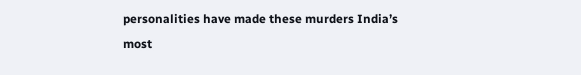personalities have made these murders India’s most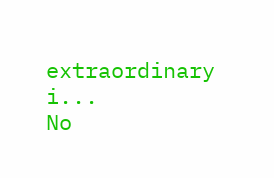extraordinary i...
No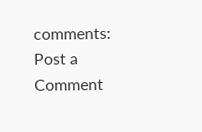comments:
Post a Comment